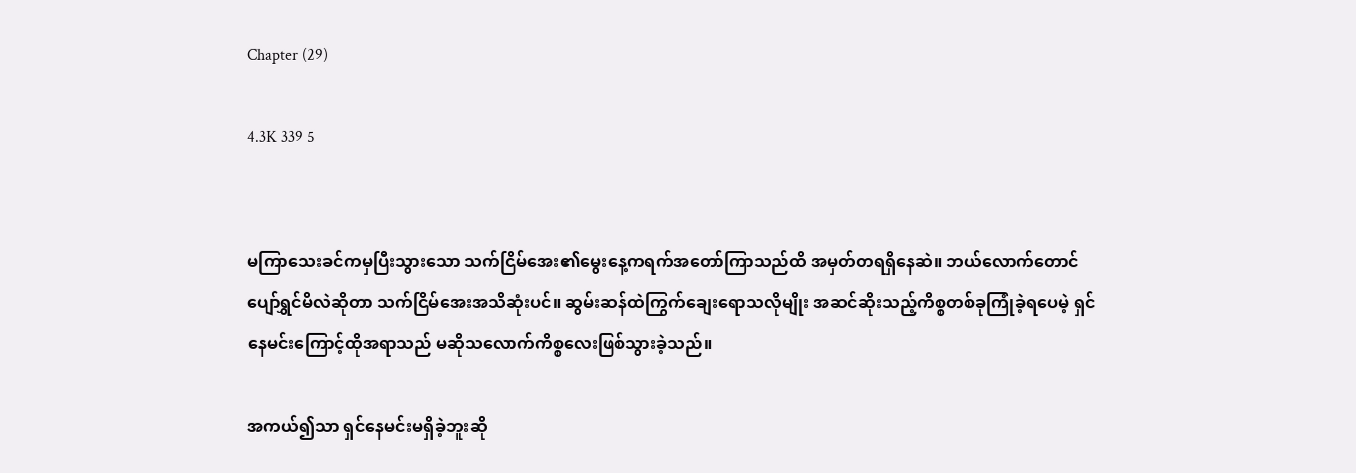Chapter (29)

4.3K 339 5


မကြာသေးခင်ကမှပြီးသွားသော သက်ငြိမ်အေး၏မွေးနေ့ကရက်အတော်ကြာသည်ထိ အမှတ်တရရှိနေဆဲ။ ဘယ်လောက်တောင် ပျော်ရွှင်မိလဲဆိုတာ သက်ငြိမ်အေးအသိဆုံးပင်။ ဆွမ်းဆန်ထဲကြွက်ချေးရောသလိုမျိုး အဆင်ဆိုးသည့်ကိစ္စတစ်ခုကြုံခဲ့ရပေမဲ့ ရှင်နေမင်းကြောင့်ထိုအရာသည် မဆိုသလောက်ကိစ္စလေးဖြစ်သွားခဲ့သည်။

အကယ်၍သာ ရှင်နေမင်းမရှိခဲ့ဘူးဆို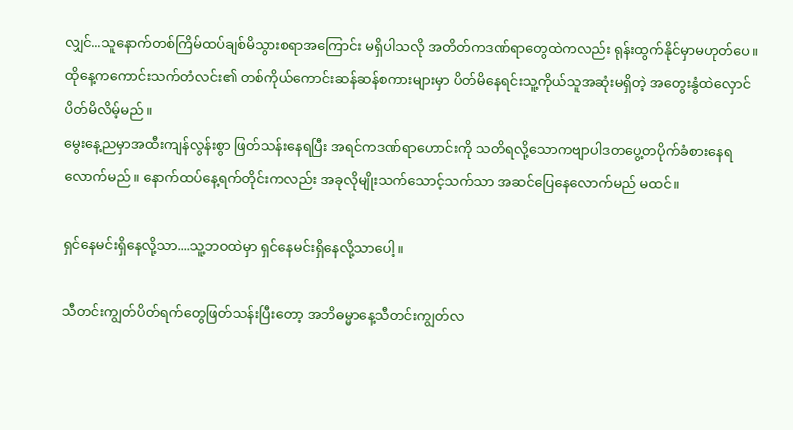လျှင်...သူနောက်တစ်ကြိမ်ထပ်ချစ်မိသွားစရာအကြောင်း မရှိပါသလို အတိတ်ကဒဏ်ရာတွေထဲကလည်း ရုန်းထွက်နိုင်မှာမဟုတ်ပေ။ ထိုနေ့ကကောင်းသက်တံလင်း၏ တစ်ကိုယ်ကောင်းဆန်ဆန်စကားများမှာ ပိတ်မိနေရင်းသူ့ကိုယ်သူအဆုံးမရှိတဲ့ အတွေးနွံထဲလှောင်ပိတ်မိလိမ့်မည်။
မွေးနေ့ညမှာအထီးကျန်လွန်းစွာ ဖြတ်သန်းနေရပြီး အရင်ကဒဏ်ရာဟောင်းကို သတိရလို့သောကဗျာပါဒတပွေ့တပိုက်ခံစားနေရလောက်မည်။ နောက်ထပ်နေ့ရက်တိုင်းကလည်း အခုလိုမျိုးသက်သောင့်သက်သာ အဆင်ပြေနေလောက်မည် မထင်။

ရှင်နေမင်းရှိနေလို့သာ....သူ့ဘဝထဲမှာ ရှင်နေမင်းရှိနေလို့သာပေါ့။

သီတင်းကျွတ်ပိတ်ရက်တွေဖြတ်သန်းပြီးတော့ အဘိဓမ္မာနေ့သီတင်းကျွတ်လ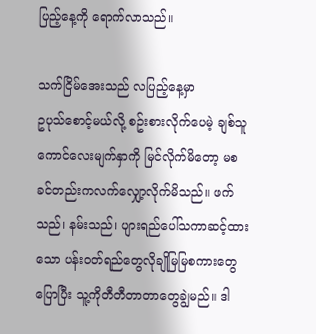ပြည့်နေ့ကို ရောက်လာသည်။

သက်ငြိမ်အေးသည် လပြည့်နေ့မှာ
ဥပုသ်စောင့်မယ်လို့ စဥ်းစားလိုက်ပေမဲ့ ချစ်သူကောင်လေးမျက်နှာကို မြင်လိုက်မိတော့ မစခင်တည်းကလက်လျှော့လိုက်မိသည်။ ဖက်သည်၊ နမ်းသည်၊ ပျားရည်ပေါ်သကာဆင့်ထားသော ပန်းဝတ်ရည်တွေလိုချိုမြမြစကားတွေပြောပြီး သူ့ကိုတီတီတာတာတွေချွဲမည်။ ဒါ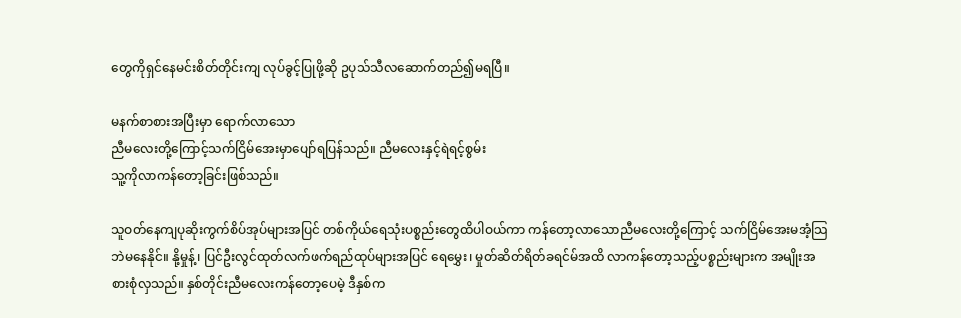တွေကိုရှင်နေမင်းစိတ်တိုင်းကျ လုပ်ခွင့်ပြုဖို့ဆို ဥပုသ်သီလဆောက်တည်၍မရပြီ။

မနက်စာစားအပြီးမှာ ရောက်လာသော
ညီမလေးတို့ကြောင့်သက်ငြိမ်အေးမှာပျော်ရပြန်သည်။ ညီမလေးနှင့်ရဲရင့်စွမ်း
သူ့ကိုလာကန်တော့ခြင်းဖြစ်သည်။

သူဝတ်နေကျပုဆိုးကွက်စိပ်အုပ်များအပြင် တစ်ကိုယ်ရေသုံးပစ္စည်းတွေထိပါဝယ်ကာ ကန်တော့လာသောညီမလေးတို့ကြောင့် သက်ငြိမ်အေးမအံ့သြဘဲမနေနိုင်။ နို့မှုန့်၊ ပြင်ဦးလွင်ထုတ်လက်ဖက်ရည်ထုပ်များအပြင် ရေမွှေး၊ မှုတ်ဆိတ်ရိတ်ခရင်မ်အထိ လာကန်တော့သည့်ပစ္စည်းများက အမျိုးအစားစုံလှသည်။ နှစ်တိုင်းညီမလေးကန်တော့ပေမဲ့ ဒီနှစ်က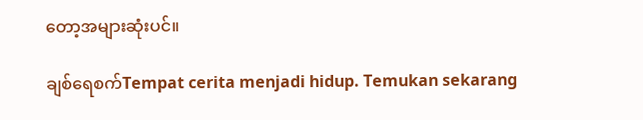တော့အများဆုံးပင်။

ချစ်ရေစက်Tempat cerita menjadi hidup. Temukan sekarang